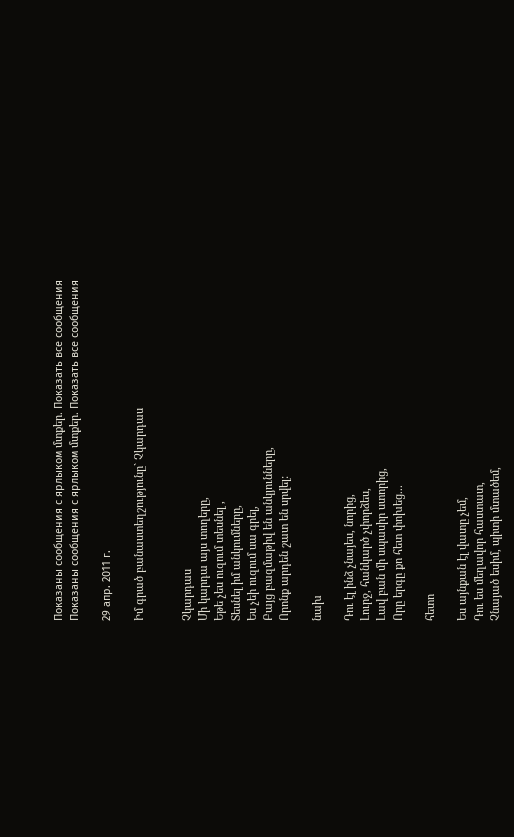Показаны сообщения с ярлыком մտքեր. Показать все сообщения
Показаны сообщения с ярлыком մտքեր. Показать все сообщения

29 апр. 2011 г.

Իմ գրած բանաստեղշությունը` Չկարդաս


Չկարդաս
Մի կարդա այս տողերը,
Եթե չես ուզում տեսնել ,
Տեսնել իմ անկումները,
Ես չեի ուզում սա գրել,
Բայց բազմաթիվ են անկյունները,
Որոնք արդեն շատ են սրվել:

նախ

Դու էլ ինձ չնայես, նորից,
Լուրջ, հանկարծ չփորձես,
Լավ բան մի սպասիր ստորից,
Որը երգը քո հետ փոխեց...

հետո

Ես այնքան էլ վատը չեմ,
Դու ես մեղավոր հաստատ,
Չնայած եսիմ, պիտի մտածեմ,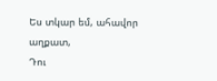Ես տկար եմ, ահավոր աղքատ,
Դու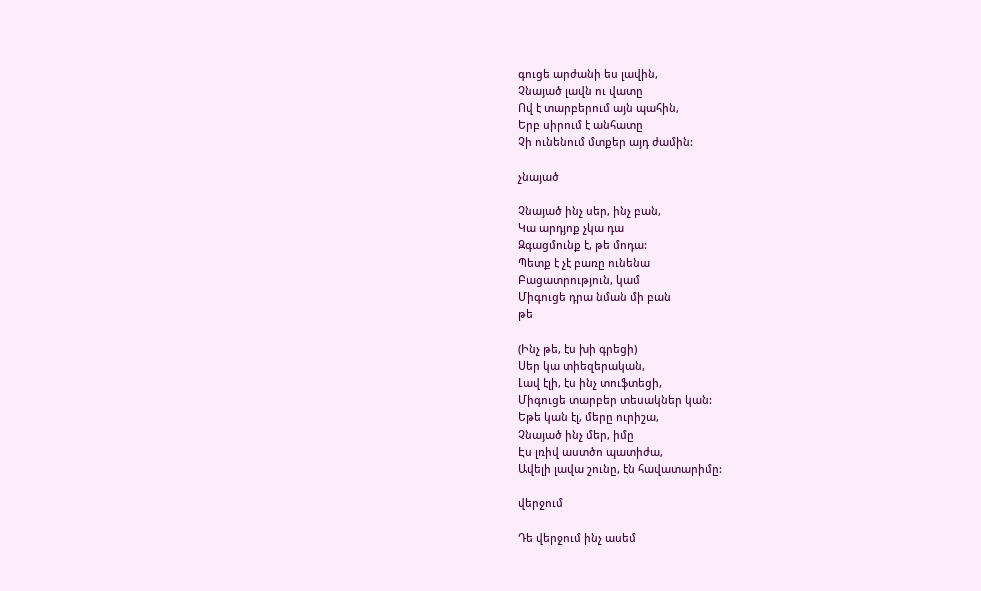գուցե արժանի ես լավին,
Չնայած լավն ու վատը
Ով է տարբերում այն պահին,
Երբ սիրում է անհատը
Չի ունենում մտքեր այդ ժամին:

չնայած

Չնայած ինչ սեր, ինչ բան,
Կա արդյոք չկա դա
Զգացմունք է, թե մոդա:
Պետք է չէ բառը ունենա
Բացատրություն, կամ
Միգուցե դրա նման մի բան
թե

(Ինչ թե, էս խի գրեցի)
Սեր կա տիեզերական,
Լավ էլի, էս ինչ տուֆտեցի,
Միգուցե տարբեր տեսակներ կան:
Եթե կան էլ, մերը ուրիշա,
Չնայած ինչ մեր, իմը
Էս լռիվ աստծո պատիժա,
Ավելի լավա շունը, էն հավատարիմը:

վերջում

Դե վերջում ինչ ասեմ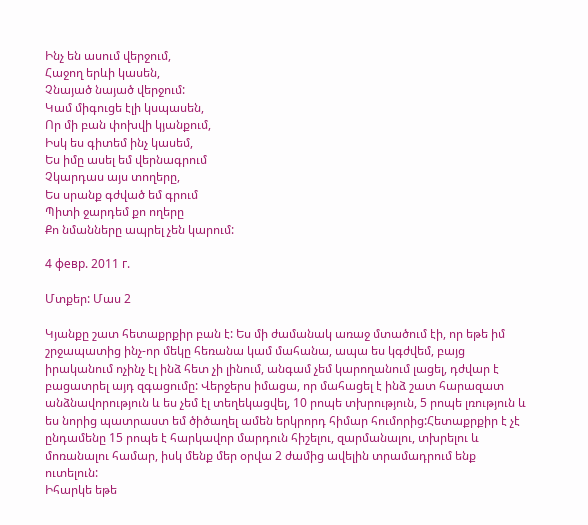Ինչ են ասում վերջում,
Հաջող երևի կասեն,
Չնայած նայած վերջում:
Կամ միգուցե էլի կսպասեն,
Որ մի բան փոխվի կյանքում,
Իսկ ես գիտեմ ինչ կասեմ,
Ես իմը ասել եմ վերնագրում
Չկարդաս այս տողերը,
Ես սրանք գժված եմ գրում
Պիտի ջարդեմ քո ողերը
Քո նմանները ապրել չեն կարում:

4 февр. 2011 г.

Մտքեր: Մաս 2

Կյանքը շատ հետաքրքիր բան է: Ես մի ժամանակ առաջ մտածում էի, որ եթե իմ շրջապատից ինչ-որ մեկը հեռանա կամ մահանա, ապա ես կգժվեմ, բայց իրականում ոչինչ էլ ինձ հետ չի լինում, անգամ չեմ կարողանում լացել, դժվար է բացատրել այդ զգացումը: Վերջերս իմացա, որ մահացել է ինձ շատ հարազատ անձնավորություն և ես չեմ էլ տեղեկացվել, 10 րոպե տխրություն, 5 րոպե լռություն և ես նորից պատրաստ եմ ծիծաղել ամեն երկրորդ հիմար հումորից:Հետաքրքիր է չէ ընդամենը 15 րոպե է հարկավոր մարդուն հիշելու, զարմանալու, տխրելու և մոռանալու համար, իսկ մենք մեր օրվա 2 ժամից ավելին տրամադրում ենք ուտելուն:
Իհարկե եթե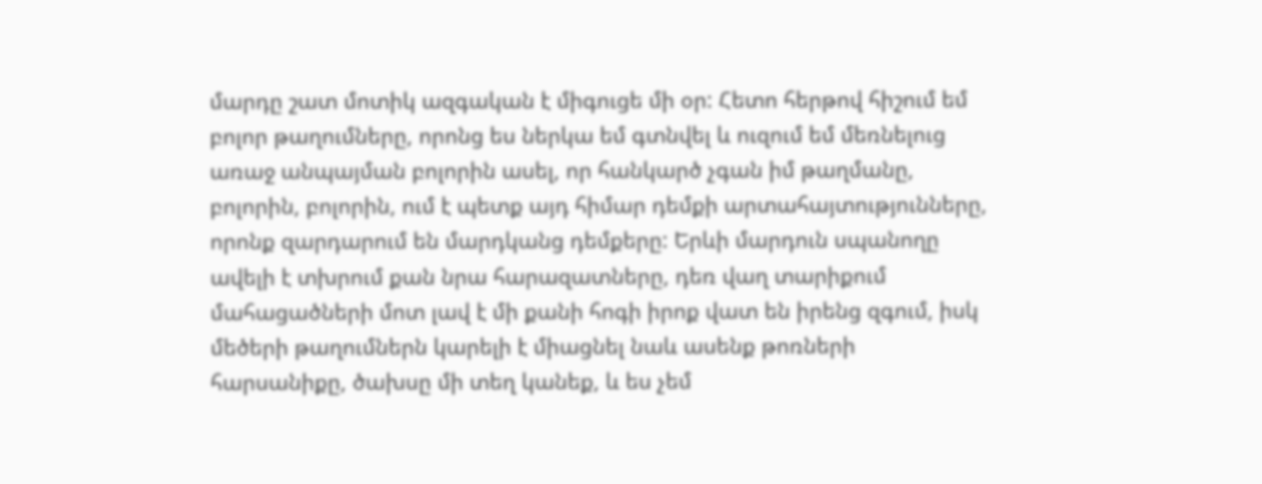մարդը շատ մոտիկ ազգական է միգուցե մի օր: Հետո հերթով հիշում եմ բոլոր թաղումները, որոնց ես ներկա եմ գտնվել և ուզում եմ մեռնելուց առաջ անպայման բոլորին ասել, որ հանկարծ չգան իմ թաղմանը, բոլորին, բոլորին, ում է պետք այդ հիմար դեմքի արտահայտությունները, որոնք զարդարում են մարդկանց դեմքերը: Երևի մարդուն սպանողը ավելի է տխրում քան նրա հարազատները, դեռ վաղ տարիքում մահացածների մոտ լավ է մի քանի հոգի իրոք վատ են իրենց զգում, իսկ մեծերի թաղումներն կարելի է միացնել նաև ասենք թոռների հարսանիքը, ծախսը մի տեղ կանեք, և ես չեմ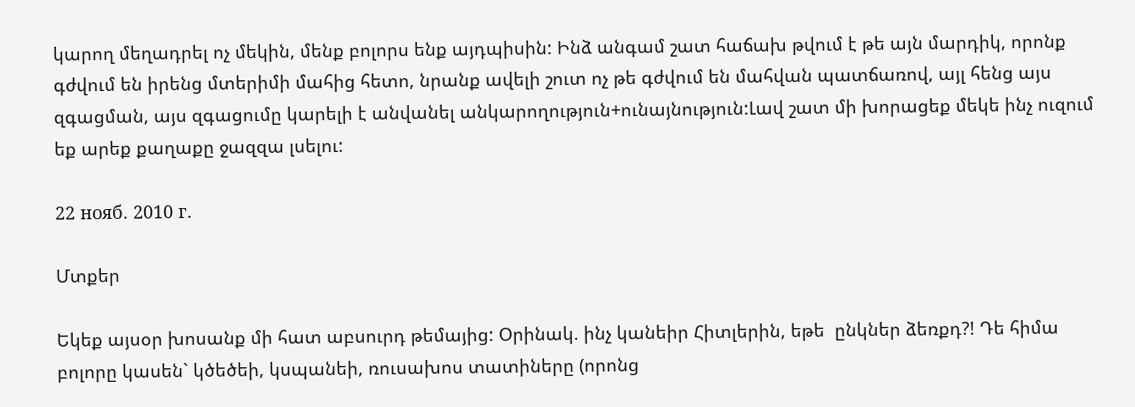կարող մեղադրել ոչ մեկին, մենք բոլորս ենք այդպիսին: Ինձ անգամ շատ հաճախ թվում է թե այն մարդիկ, որոնք գժվում են իրենց մտերիմի մահից հետո, նրանք ավելի շուտ ոչ թե գժվում են մահվան պատճառով, այլ հենց այս զգացման, այս զգացումը կարելի է անվանել անկարողություն+ունայնություն:Լավ շատ մի խորացեք մեկե ինչ ուզում եք արեք քաղաքը ջազզա լսելու:

22 нояб. 2010 г.

Մտքեր

Եկեք այսօր խոսանք մի հատ աբսուրդ թեմայից: Օրինակ. ինչ կանեիր Հիտլերին, եթե  ընկներ ձեռքդ?! Դե հիմա բոլորը կասեն` կծեծեի, կսպանեի, ռուսախոս տատիները (որոնց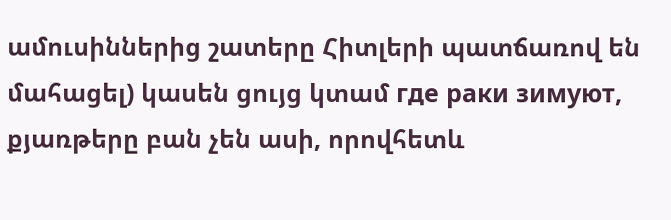ամուսիններից շատերը Հիտլերի պատճառով են մահացել) կասեն ցույց կտամ где раки зимуют, քյառթերը բան չեն ասի, որովհետև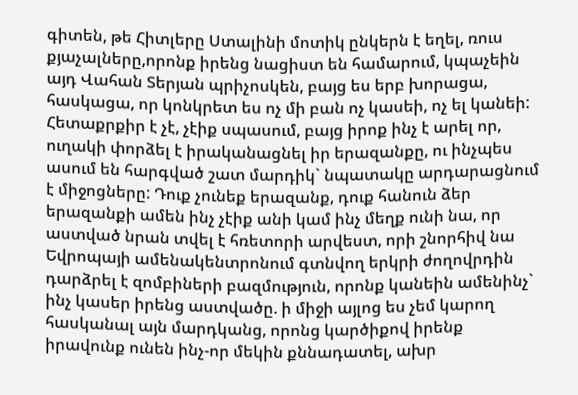գիտեն, թե Հիտլերը Ստալինի մոտիկ ընկերն է եղել, ռուս քյաչալները,որոնք իրենց նացիստ են համարում, կպաչեին այդ Վահան Տերյան պրիչոսկեն, բայց ես երբ խորացա, հասկացա, որ կոնկրետ ես ոչ մի բան ոչ կասեի, ոչ ել կանեի: Հետաքրքիր է չէ, չէիք սպասում, բայց իրոք ինչ է արել որ, ուղակի փորձել է իրականացնել իր երազանքը, ու ինչպես ասում են հարգված շատ մարդիկ` նպատակը արդարացնում է միջոցները: Դուք չունեք երազանք, դուք հանուն ձեր երազանքի ամեն ինչ չէիք անի կամ ինչ մեղք ունի նա, որ աստված նրան տվել է հռետորի արվեստ, որի շնորհիվ նա Եվրոպայի ամենակենտրոնում գտնվող երկրի ժողովրդին դարձրել է զոմբիների բազմություն, որոնք կանեին ամենինչ` ինչ կասեր իրենց աստվածը. ի միջի այլոց ես չեմ կարող հասկանալ այն մարդկանց, որոնց կարծիքով իրենք իրավունք ունեն ինչ-որ մեկին քննադատել, ախր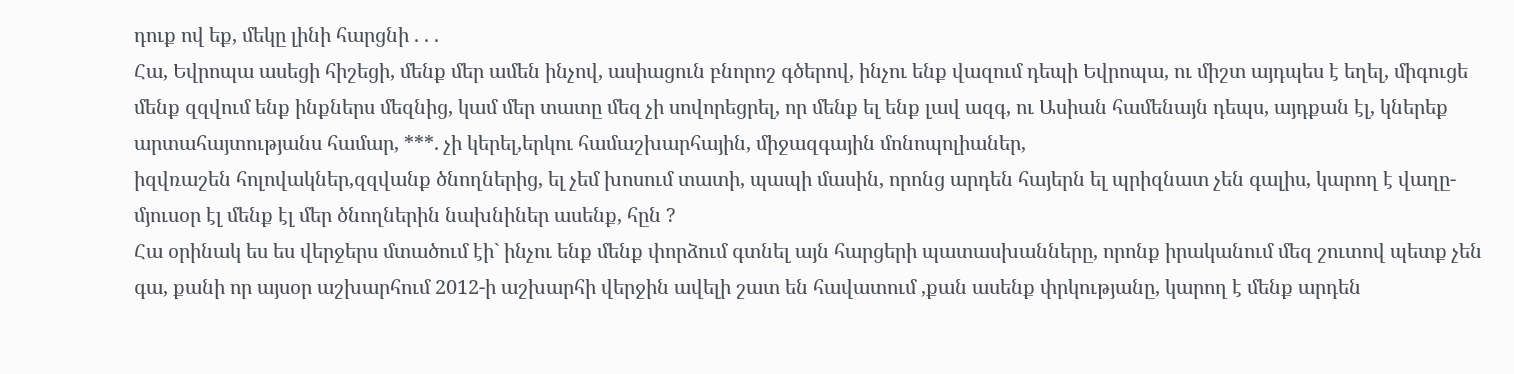դուք ով եք, մեկը լինի հարցնի . . .
Հա, Եվրոպա ասեցի հիշեցի, մենք մեր ամեն ինչով, ասիացուն բնորոշ գծերով, ինչու ենք վազում դեպի Եվրոպա, ու միշտ այդպես է եղել, միգուցե մենք զզվում ենք ինքներս մեզնից, կամ մեր տատը մեզ չի սովորեցրել, որ մենք ել ենք լավ ազգ, ու Ասիան համենայն դեպս, այդքան էլ, կներեք արտահայտությանս համար, ***. չի կերել,երկու համաշխարհային, միջազգային մոնոպոլիաներ,
իզվռաշեն հոլովակներ,զզվանք ծնողներից, ել չեմ խոսում տատի, պապի մասին, որոնց արդեն հայերն ել պրիզնատ չեն գալիս, կարող է վաղը-մյուսօր էլ մենք էլ մեր ծնողներին նախնիներ ասենք, հըն ?
Հա օրինակ ես ես վերջերս մտածում էի` ինչու ենք մենք փորձում գտնել այն հարցերի պատասխանները, որոնք իրականում մեզ շուտով պետք չեն գա, քանի որ այսօր աշխարհում 2012-ի աշխարհի վերջին ավելի շատ են հավատում ,քան ասենք փրկությանը, կարող է մենք արդեն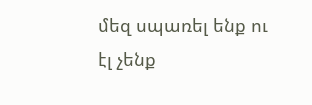մեզ սպառել ենք ու էլ չենք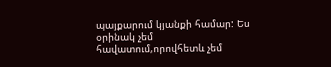պայքարում կյանքի համար: Ես օրինակ չեմ հավատում,որովհետև չեմ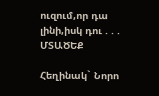ուզում,որ դա լինի,իսկ դու . . .
ՄՏԱԾԵՔ

Հեղինակ` Նորո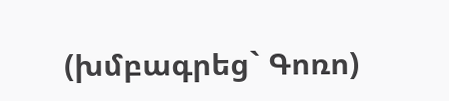(խմբագրեց` Գոռո)